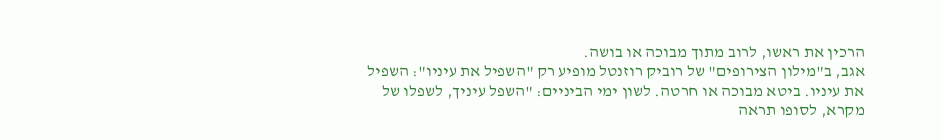הרכין את ראשו, לרוב מתוך מבוכה או בושה.
אגב, ב"מילון הצירופים" של רוביק רוזנטל מופיע רק "השפיל את עיניו": השפיל את עיניו. ביטא מבוכה או חרטה. לשון ימי הביניים: "השפל עיניך, לשפלו של מקרא, לסופו תראה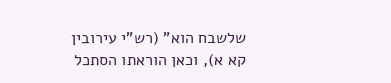שלשבח הוא" (רש"י עירובין קא א), וכאן הוראתו הסתכל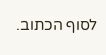לסוף הכתוב.